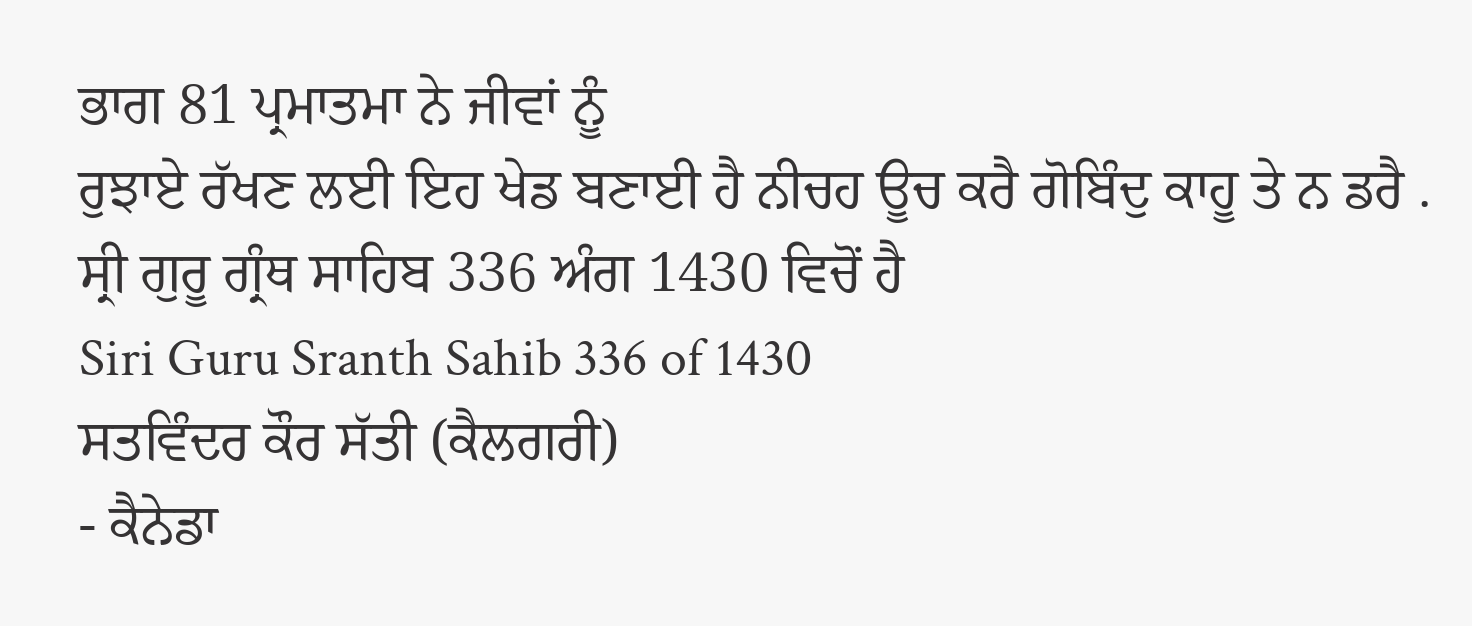ਭਾਗ 81 ਪ੍ਰਮਾਤਮਾ ਨੇ ਜੀਵਾਂ ਨੂੰ
ਰੁਝਾਏ ਰੱਖਣ ਲਈ ਇਹ ਖੇਡ ਬਣਾਈ ਹੈ ਨੀਚਹ ਊਚ ਕਰੈ ਗੋਬਿੰਦੁ ਕਾਹੂ ਤੇ ਨ ਡਰੈ .
ਸ੍ਰੀ ਗੁਰੂ ਗ੍ਰੰਥ ਸਾਹਿਬ 336 ਅੰਗ 1430 ਵਿਚੋਂ ਹੈ
Siri Guru Sranth Sahib 336 of 1430
ਸਤਵਿੰਦਰ ਕੌਰ ਸੱਤੀ (ਕੈਲਗਰੀ)
- ਕੈਨੇਡਾ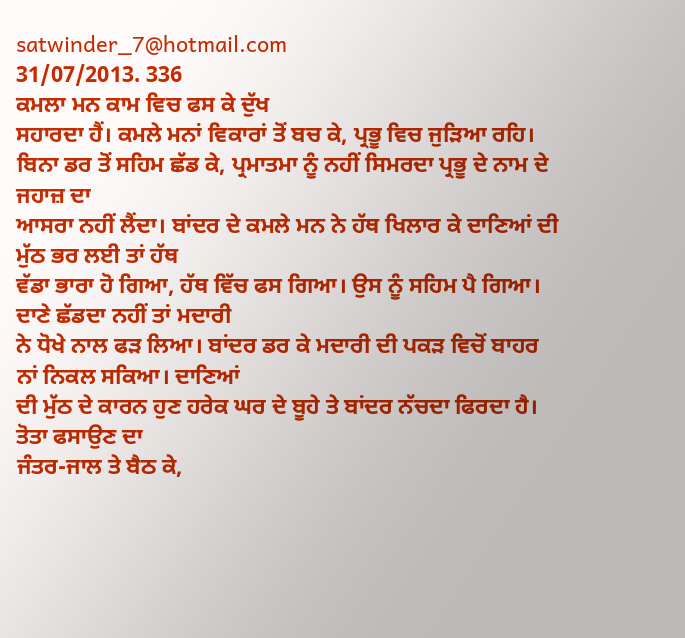satwinder_7@hotmail.com
31/07/2013. 336
ਕਮਲਾ ਮਨ ਕਾਮ ਵਿਚ ਫਸ ਕੇ ਦੁੱਖ
ਸਹਾਰਦਾ ਹੈਂ। ਕਮਲੇ ਮਨਾਂ ਵਿਕਾਰਾਂ ਤੋਂ ਬਚ ਕੇ, ਪ੍ਰਭੂ ਵਿਚ ਜੁੜਿਆ ਰਹਿ। ਬਿਨਾ ਡਰ ਤੋਂ ਸਹਿਮ ਛੱਡ ਕੇ, ਪ੍ਰਮਾਤਮਾ ਨੂੰ ਨਹੀਂ ਸਿਮਰਦਾ ਪ੍ਰਭੂ ਦੇ ਨਾਮ ਦੇ ਜਹਾਜ਼ ਦਾ
ਆਸਰਾ ਨਹੀਂ ਲੈਂਦਾ। ਬਾਂਦਰ ਦੇ ਕਮਲੇ ਮਨ ਨੇ ਹੱਥ ਖਿਲਾਰ ਕੇ ਦਾਣਿਆਂ ਦੀ ਮੁੱਠ ਭਰ ਲਈ ਤਾਂ ਹੱਥ
ਵੱਡਾ ਭਾਰਾ ਹੋ ਗਿਆ, ਹੱਥ ਵਿੱਚ ਫਸ ਗਿਆ। ਉਸ ਨੂੰ ਸਹਿਮ ਪੈ ਗਿਆ। ਦਾਣੇ ਛੱਡਦਾ ਨਹੀਂ ਤਾਂ ਮਦਾਰੀ
ਨੇ ਧੋਖੇ ਨਾਲ ਫੜ ਲਿਆ। ਬਾਂਦਰ ਡਰ ਕੇ ਮਦਾਰੀ ਦੀ ਪਕੜ ਵਿਚੋਂ ਬਾਹਰ ਨਾਂ ਨਿਕਲ ਸਕਿਆ। ਦਾਣਿਆਂ
ਦੀ ਮੁੱਠ ਦੇ ਕਾਰਨ ਹੁਣ ਹਰੇਕ ਘਰ ਦੇ ਬੂਹੇ ਤੇ ਬਾਂਦਰ ਨੱਚਦਾ ਫਿਰਦਾ ਹੈ। ਤੋਤਾ ਫਸਾਉਣ ਦਾ
ਜੰਤਰ-ਜਾਲ ਤੇ ਬੈਠ ਕੇ,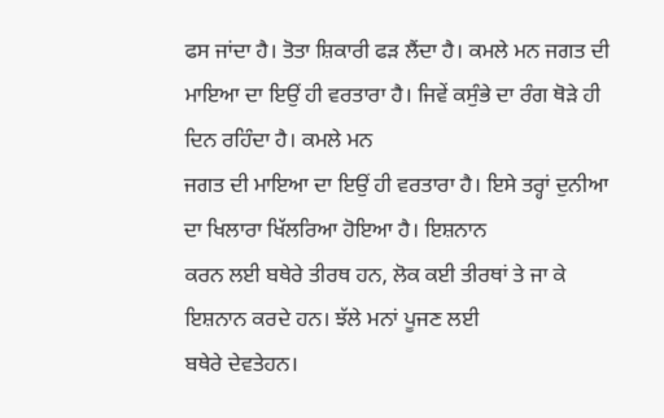ਫਸ ਜਾਂਦਾ ਹੈ। ਤੋਤਾ ਸ਼ਿਕਾਰੀ ਫੜ ਲੈਂਦਾ ਹੈ। ਕਮਲੇ ਮਨ ਜਗਤ ਦੀ
ਮਾਇਆ ਦਾ ਇਉਂ ਹੀ ਵਰਤਾਰਾ ਹੈ। ਜਿਵੇਂ ਕਸੁੰਭੇ ਦਾ ਰੰਗ ਥੋੜੇ ਹੀ ਦਿਨ ਰਹਿੰਦਾ ਹੈ। ਕਮਲੇ ਮਨ
ਜਗਤ ਦੀ ਮਾਇਆ ਦਾ ਇਉਂ ਹੀ ਵਰਤਾਰਾ ਹੈ। ਇਸੇ ਤਰ੍ਹਾਂ ਦੁਨੀਆ ਦਾ ਖਿਲਾਰਾ ਖਿੱਲਰਿਆ ਹੋਇਆ ਹੈ। ਇਸ਼ਨਾਨ
ਕਰਨ ਲਈ ਬਥੇਰੇ ਤੀਰਥ ਹਨ, ਲੋਕ ਕਈ ਤੀਰਥਾਂ ਤੇ ਜਾ ਕੇ ਇਸ਼ਨਾਨ ਕਰਦੇ ਹਨ। ਝੱਲੇ ਮਨਾਂ ਪੂਜਣ ਲਈ
ਬਥੇਰੇ ਦੇਵਤੇਹਨ।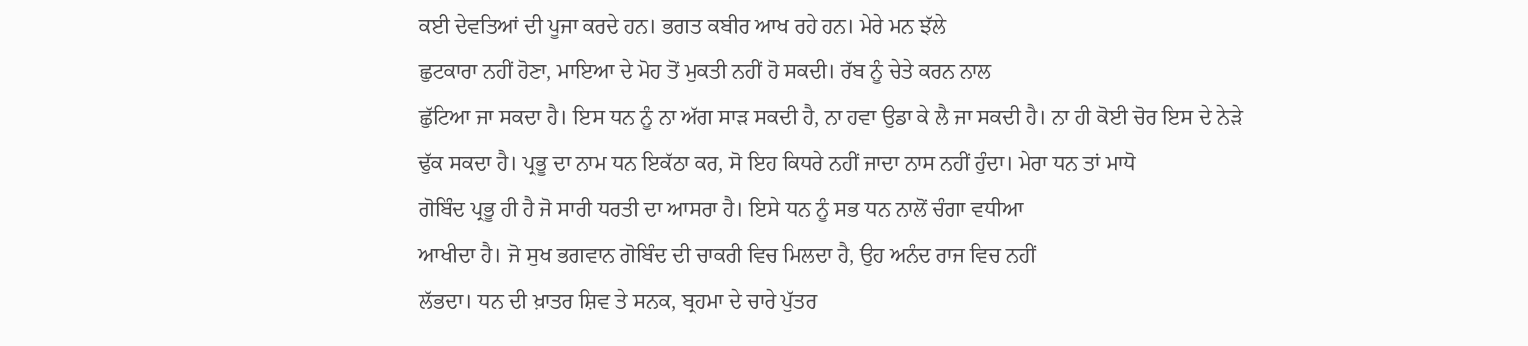ਕਈ ਦੇਵਤਿਆਂ ਦੀ ਪੂਜਾ ਕਰਦੇ ਹਨ। ਭਗਤ ਕਬੀਰ ਆਖ ਰਹੇ ਹਨ। ਮੇਰੇ ਮਨ ਝੱਲੇ
ਛੁਟਕਾਰਾ ਨਹੀਂ ਹੋਣਾ, ਮਾਇਆ ਦੇ ਮੋਹ ਤੋਂ ਮੁਕਤੀ ਨਹੀਂ ਹੋ ਸਕਦੀ। ਰੱਬ ਨੂੰ ਚੇਤੇ ਕਰਨ ਨਾਲ
ਛੁੱਟਿਆ ਜਾ ਸਕਦਾ ਹੈ। ਇਸ ਧਨ ਨੂੰ ਨਾ ਅੱਗ ਸਾੜ ਸਕਦੀ ਹੈ, ਨਾ ਹਵਾ ਉਡਾ ਕੇ ਲੈ ਜਾ ਸਕਦੀ ਹੈ। ਨਾ ਹੀ ਕੋਈ ਚੋਰ ਇਸ ਦੇ ਨੇੜੇ
ਢੁੱਕ ਸਕਦਾ ਹੈ। ਪ੍ਰਭੂ ਦਾ ਨਾਮ ਧਨ ਇਕੱਠਾ ਕਰ, ਸੋ ਇਹ ਕਿਧਰੇ ਨਹੀਂ ਜਾਦਾ ਨਾਸ ਨਹੀਂ ਹੁੰਦਾ। ਮੇਰਾ ਧਨ ਤਾਂ ਮਾਧੋ
ਗੋਬਿੰਦ ਪ੍ਰਭੂ ਹੀ ਹੈ ਜੋ ਸਾਰੀ ਧਰਤੀ ਦਾ ਆਸਰਾ ਹੈ। ਇਸੇ ਧਨ ਨੂੰ ਸਭ ਧਨ ਨਾਲੋਂ ਚੰਗਾ ਵਧੀਆ
ਆਖੀਦਾ ਹੈ। ਜੋ ਸੁਖ ਭਗਵਾਨ ਗੋਬਿੰਦ ਦੀ ਚਾਕਰੀ ਵਿਚ ਮਿਲਦਾ ਹੈ, ਉਹ ਅਨੰਦ ਰਾਜ ਵਿਚ ਨਹੀਂ
ਲੱਭਦਾ। ਧਨ ਦੀ ਖ਼ਾਤਰ ਸ਼ਿਵ ਤੇ ਸਨਕ, ਬ੍ਰਹਮਾ ਦੇ ਚਾਰੇ ਪੁੱਤਰ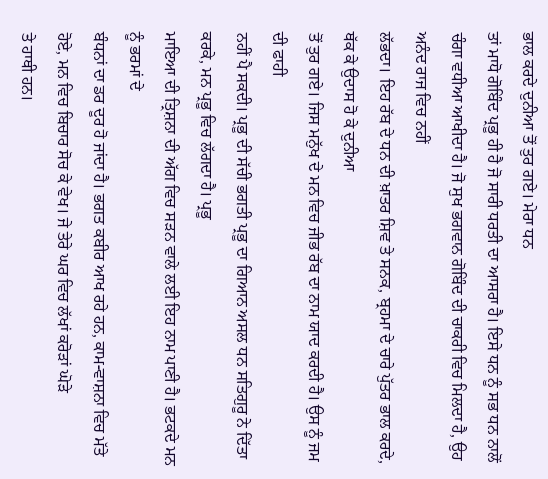ਭਾਲ ਕਰਦੇ ਦੁਨੀਆ ਤੋਂ ਤੁਰ ਗਏ। ਮੇਰਾ ਧਨ
ਤਾਂ ਮਾਧੋ ਗੋਬਿੰਦ ਪ੍ਰਭੂ ਹੀ ਹੈ ਜੋ ਸਾਰੀ ਧਰਤੀ ਦਾ ਆਸਰਾ ਹੈ। ਇਸੇ ਧਨ ਨੂੰ ਸਭ ਧਨ ਨਾਲੋਂ
ਚੰਗਾ ਵਧੀਆ ਆਖੀਦਾ ਹੈ। ਜੋ ਸੁਖ ਭਗਵਾਨ ਗੋਬਿੰਦ ਦੀ ਚਾਕਰੀ ਵਿਚ ਮਿਲਦਾ ਹੈ, ਉਹ ਅਨੰਦ ਰਾਜ ਵਿਚ ਨਹੀਂ
ਲੱਭਦਾ। ਇਹ ਰੱਬ ਦੇ ਧਨ ਦੀ ਖ਼ਾਤਰ ਸ਼ਿਵ ਤੇ ਸਨਕ, ਬ੍ਰਹਮਾ ਦੇ ਚਾਰੇ ਪੁੱਤਰ ਭਾਲ ਕਰਦੇ, ਥੱਕ ਕੇ ਉਦਾਸ ਹੋ ਕੇ ਦੁਨੀਆ
ਤੋਂ ਤੁਰ ਗਏ। ਜਿਸ ਮਨੁੱਖ ਦੇ ਮਨ ਵਿਚ ਜੀਭ ਰੱਬ ਦਾ ਨਾਮ ਯਾਦ ਕਰਦੀ ਹੈ। ਉਸ ਨੂੰ ਜਮ ਦੀ ਫਾਹੀ
ਨਹੀਂ ਪੈ ਸਕਦੀ। ਪ੍ਰਭੂ ਦੀ ਸੱਚੀ ਭਗਤੀ ਪ੍ਰਭੂ ਦਾ ਗਿਆਨ ਅਸਲ ਧਨ ਸਤਿਗੁਰੂ ਨੇ ਦਿੱਤਾ ਕਰਕੇ, ਮਨ ਪ੍ਰਭੂ ਵਿਚ ਲੱਗਦਾ ਹੈ। ਪ੍ਰਭੂ
ਮਾਇਆ ਦੀ ਤ੍ਰਿਸ਼ਨਾ ਦੀ ਅੱਗ ਵਿਚ ਸੜਨ ਵਾਲੇ ਲਈ ਇਹ ਨਾਮ ਪਾਣੀ ਹੈ। ਭਟਕਦੇ ਮਨ ਨੂੰ ਭਰਮਾਂ ਦੇ
ਬੰਧਨਾਂ ਦਾ ਡਰ ਦੂਰ ਹੋ ਜਾਂਦਾ ਹੈ। ਭਗਤ ਕਬੀਰ ਆਖ ਰਹੇ ਹਨ, ਕਾਮ-ਵਾਸ਼ਨਾ ਵਿਚ ਮੱਤੇ ਹੋਏ, ਮਨ ਵਿਚ ਬਿਚਾਰ ਸੋਚ ਕੇ ਵੇਖ। ਜੇ ਤੇਰੇ ਘਰ ਵਿਚ ਲੱਖਾਂ ਕਰੋੜਾਂ ਘੋੜੇ
ਤੇ ਹਾਥੀ ਹਨ।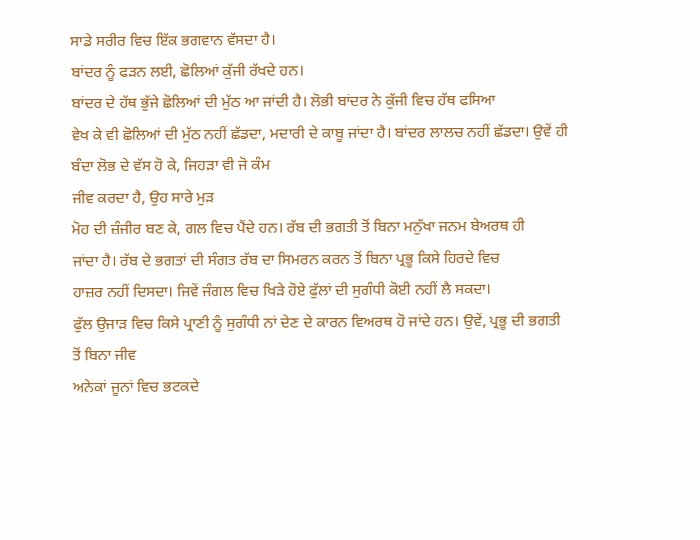ਸਾਡੇ ਸਰੀਰ ਵਿਚ ਇੱਕ ਭਗਵਾਨ ਵੱਸਦਾ ਹੈ।
ਬਾਂਦਰ ਨੂੰ ਫੜਨ ਲਈ, ਛੋਲਿਆਂ ਕੁੱਜੀ ਰੱਖਦੇ ਹਨ।
ਬਾਂਦਰ ਦੇ ਹੱਥ ਭੁੱਜੇ ਛੋਲਿਆਂ ਦੀ ਮੁੱਠ ਆ ਜਾਂਦੀ ਹੈ। ਲੋਭੀ ਬਾਂਦਰ ਨੇ ਕੁੱਜੀ ਵਿਚ ਹੱਥ ਫਸਿਆ
ਵੇਖ ਕੇ ਵੀ ਛੋਲਿਆਂ ਦੀ ਮੁੱਠ ਨਹੀਂ ਛੱਡਦਾ, ਮਦਾਰੀ ਦੇ ਕਾਬੂ ਜਾਂਦਾ ਹੈ। ਬਾਂਦਰ ਲਾਲਚ ਨਹੀਂ ਛੱਡਦਾ। ਉਵੇਂ ਹੀ
ਬੰਦਾ ਲੋਭ ਦੇ ਵੱਸ ਹੋ ਕੇ, ਜਿਹੜਾ ਵੀ ਜੋ ਕੰਮ
ਜੀਵ ਕਰਦਾ ਹੈ, ਉਹ ਸਾਰੇ ਮੁੜ
ਮੋਹ ਦੀ ਜ਼ੰਜੀਰ ਬਣ ਕੇ, ਗਲ ਵਿਚ ਪੈਂਦੇ ਹਨ। ਰੱਬ ਦੀ ਭਗਤੀ ਤੋਂ ਬਿਨਾ ਮਨੁੱਖਾ ਜਨਮ ਬੇਅਰਥ ਹੀ
ਜਾਂਦਾ ਹੈ। ਰੱਬ ਦੇ ਭਗਤਾਂ ਦੀ ਸੰਗਤ ਰੱਬ ਦਾ ਸਿਮਰਨ ਕਰਨ ਤੋਂ ਬਿਨਾ ਪ੍ਰਭੂ ਕਿਸੇ ਹਿਰਦੇ ਵਿਚ
ਹਾਜ਼ਰ ਨਹੀਂ ਦਿਸਦਾ। ਜਿਵੇਂ ਜੰਗਲ ਵਿਚ ਖਿੜੇ ਹੋਏ ਫੁੱਲਾਂ ਦੀ ਸੁਗੰਧੀ ਕੋਈ ਨਹੀਂ ਲੈ ਸਕਦਾ।
ਫੁੱਲ ਉਜਾੜ ਵਿਚ ਕਿਸੇ ਪ੍ਰਾਣੀ ਨੂੰ ਸੁਗੰਧੀ ਨਾਂ ਦੇਣ ਦੇ ਕਾਰਨ ਵਿਅਰਥ ਹੋ ਜਾਂਦੇ ਹਨ। ਉਵੇਂ, ਪ੍ਰਭੂ ਦੀ ਭਗਤੀ ਤੋਂ ਬਿਨਾ ਜੀਵ
ਅਨੇਕਾਂ ਜੂਨਾਂ ਵਿਚ ਭਟਕਦੇ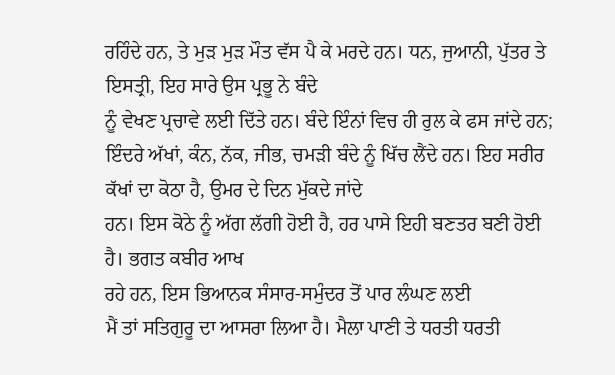ਰਹਿੰਦੇ ਹਨ, ਤੇ ਮੁੜ ਮੁੜ ਮੌਤ ਵੱਸ ਪੈ ਕੇ ਮਰਦੇ ਹਨ। ਧਨ, ਜੁਆਨੀ, ਪੁੱਤਰ ਤੇ ਇਸਤ੍ਰੀ, ਇਹ ਸਾਰੇ ਉਸ ਪ੍ਰਭੂ ਨੇ ਬੰਦੇ
ਨੂੰ ਵੇਖਣ ਪ੍ਰਚਾਵੇ ਲਈ ਦਿੱਤੇ ਹਨ। ਬੰਦੇ ਇੰਨਾਂ ਵਿਚ ਹੀ ਰੁਲ ਕੇ ਫਸ ਜਾਂਦੇ ਹਨ; ਇੰਦਰੇ ਅੱਖਾਂ, ਕੰਨ, ਨੱਕ, ਜੀਭ, ਚਮੜੀ ਬੰਦੇ ਨੂੰ ਖਿੱਚ ਲੈਂਦੇ ਹਨ। ਇਹ ਸਰੀਰ ਕੱਖਾਂ ਦਾ ਕੋਠਾ ਹੈ, ਉਮਰ ਦੇ ਦਿਨ ਮੁੱਕਦੇ ਜਾਂਦੇ
ਹਨ। ਇਸ ਕੋਠੇ ਨੂੰ ਅੱਗ ਲੱਗੀ ਹੋਈ ਹੈ, ਹਰ ਪਾਸੇ ਇਹੀ ਬਣਤਰ ਬਣੀ ਹੋਈ ਹੈ। ਭਗਤ ਕਬੀਰ ਆਖ
ਰਹੇ ਹਨ, ਇਸ ਭਿਆਨਕ ਸੰਸਾਰ-ਸਮੁੰਦਰ ਤੋਂ ਪਾਰ ਲੰਘਣ ਲਈ
ਮੈਂ ਤਾਂ ਸਤਿਗੁਰੂ ਦਾ ਆਸਰਾ ਲਿਆ ਹੈ। ਮੈਲਾ ਪਾਣੀ ਤੇ ਧਰਤੀ ਧਰਤੀ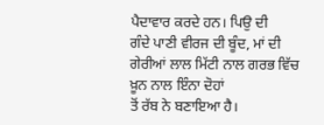ਪੈਦਾਵਾਰ ਕਰਦੇ ਹਨ। ਪਿਉ ਦੀ
ਗੰਦੇ ਪਾਣੀ ਵੀਰਜ ਦੀ ਬੂੰਦ, ਮਾਂ ਦੀ ਗੇਰੀਆਂ ਲਾਲ ਮਿੱਟੀ ਨਾਲ ਗਰਭ ਵਿੱਚ ਖ਼ੂਨ ਨਾਲ ਇੰਨਾ ਦੋਹਾਂ
ਤੋਂ ਰੱਬ ਨੇ ਬਣਾਇਆ ਹੈ।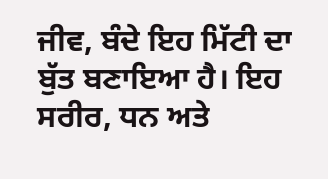ਜੀਵ, ਬੰਦੇ ਇਹ ਮਿੱਟੀ ਦਾ ਬੁੱਤ ਬਣਾਇਆ ਹੈ। ਇਹ ਸਰੀਰ, ਧਨ ਅਤੇ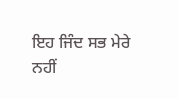ਇਹ ਜਿੰਦ ਸਭ ਮੇਰੇ ਨਹੀਂ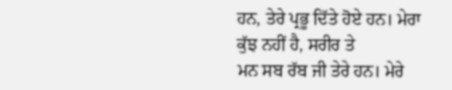ਹਨ, ਤੇਰੇ ਪ੍ਰਭੂ ਦਿੱਤੇ ਹੋਏ ਹਨ। ਮੇਰਾ
ਕੁੱਝ ਨਹੀਂ ਹੈ, ਸਰੀਰ ਤੇ
ਮਨ ਸਬ ਰੱਬ ਜੀ ਤੇਰੇ ਹਨ। ਮੇਰੇ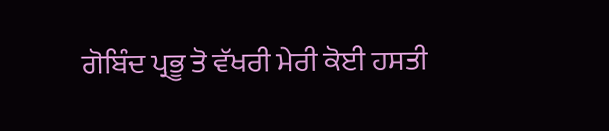ਗੋਬਿੰਦ ਪ੍ਰਭੂ ਤੋ ਵੱਖਰੀ ਮੇਰੀ ਕੋਈ ਹਸਤੀ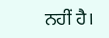ਨਹੀਂ ਹੈ।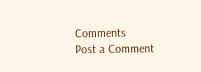Comments
Post a Comment